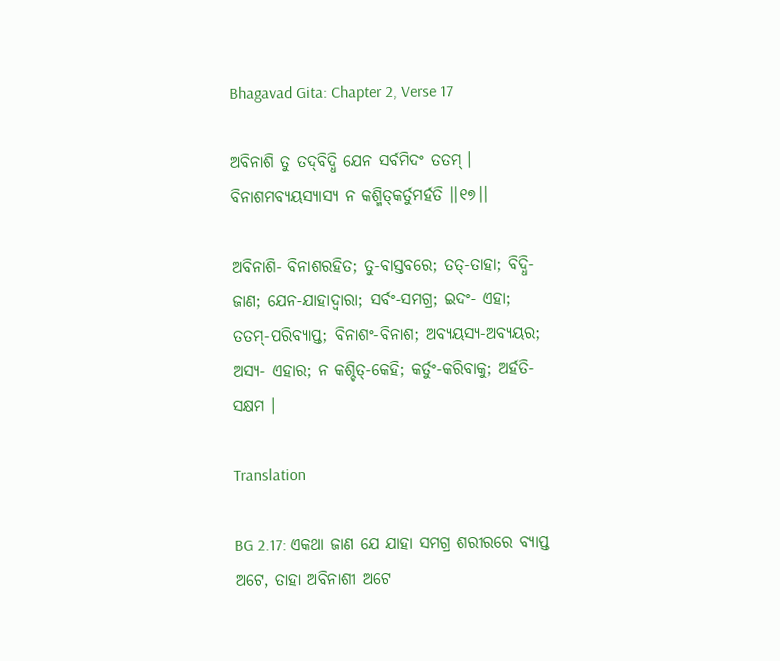Bhagavad Gita: Chapter 2, Verse 17

ଅବିନାଶି ତୁ ତଦ୍‌ବିଦ୍ଧି ଯେନ ସର୍ବମିଦଂ ତତମ୍ ।
ବିନାଶମବ୍ୟୟସ୍ୟାସ୍ୟ ନ କଶ୍ମିତ୍‌କର୍ତୁମର୍ହତି ।।୧୭।।

ଅବିନାଶି- ବିନାଶରହିତ; ତୁ-ବାସ୍ତବରେ; ତତ୍‌-ତାହା; ବିଦ୍ଧି- ଜାଣ; ଯେନ-ଯାହାଦ୍ୱାରା; ସର୍ବଂ-ସମଗ୍ର; ଇଦଂ- ଏହା; ତତମ୍‌-ପରିବ୍ୟାପ୍ତ; ବିନାଶଂ-ବିନାଶ; ଅବ୍ୟୟସ୍ୟ-ଅବ୍ୟୟର; ଅସ୍ୟ- ଏହାର; ନ କଶ୍ଚିତ୍‌-କେହି; କର୍ତୁଂ-କରିବାକୁ; ଅର୍ହତି- ସକ୍ଷମ ।

Translation

BG 2.17: ଏକଥା ଜାଣ ଯେ ଯାହା ସମଗ୍ର ଶରୀରରେ ବ୍ୟାପ୍ତ ଅଟେ, ତାହା ଅବିନାଶୀ ଅଟେ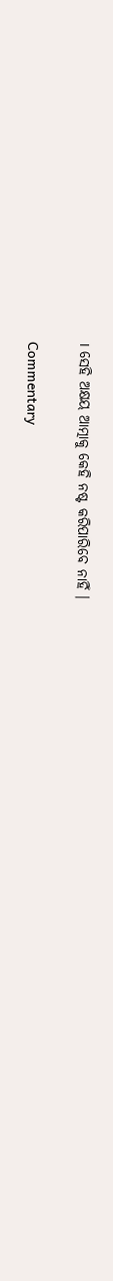। ସେହି ଅକ୍ଷୟ ଆତ୍ମାକୁ କେହି ନଷ୍ଟ କରିପାରିବେ ନାହିଁ ।

Commentary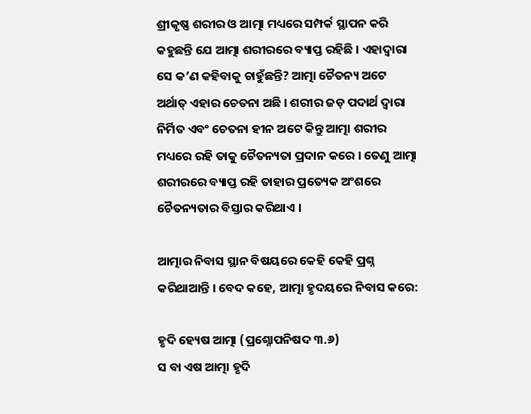ଶ୍ରୀକୃଷ୍ଣ ଶରୀର ଓ ଆତ୍ମା ମଧ୍ୟରେ ସମ୍ପର୍କ ସ୍ଥାପନ କରି କହୁଛନ୍ତି ଯେ ଆତ୍ମା ଶରୀରରେ ବ୍ୟାପ୍ତ ରହିଛି । ଏହାଦ୍ୱାରା ସେ କ’ଣ କହିବାକୁ ଚାହୁଁଛନ୍ତି? ଆତ୍ମା ଚୈତନ୍ୟ ଅଟେ ଅର୍ଥାତ୍ ଏହାର ଚେତନା ଅଛି । ଶରୀର ଜଡ଼ ପଦାର୍ଥ ଦ୍ୱାରା ନିର୍ମିତ ଏବଂ ଚେତନା ହୀନ ଅଟେ କିନ୍ତୁ ଆତ୍ମା ଶରୀର ମଧ୍ୟରେ ରହି ତାକୁ ଚୈତନ୍ୟତା ପ୍ରଦାନ କରେ । ତେଣୁ ଆତ୍ମା ଶରୀରରେ ବ୍ୟାପ୍ତ ରହି ତାହାର ପ୍ରତ୍ୟେକ ଅଂଶରେ ଚୈତନ୍ୟତାର ବିସ୍ତାର କରିଥାଏ ।

ଆତ୍ମାର ନିବାସ ସ୍ଥାନ ବିଷୟରେ କେହି କେହି ପ୍ରଶ୍ନ କରିଥାଆନ୍ତି । ବେଦ କହେ, ଆତ୍ମା ହୃଦୟରେ ନିବାସ କରେ:

ହୃଦି ହ୍ୟେଷ ଆତ୍ମା (ପ୍ରଶ୍ନୋପନିଷଦ ୩.୬)
ସ ବା ଏଷ ଆତ୍ମା ହୃଦି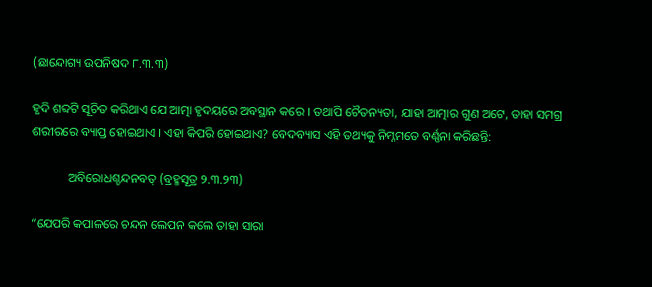(ଛାନ୍ଦୋଗ୍ୟ ଉପନିଷଦ ୮.୩.୩)

ହୃଦି ଶବ୍ଦଟି ସୂଚିତ କରିଥାଏ ଯେ ଆତ୍ମା ହୃଦୟରେ ଅବସ୍ଥାନ କରେ । ତଥାପି ଚୈତନ୍ୟତା, ଯାହା ଆତ୍ମାର ଗୁଣ ଅଟେ, ତାହା ସମଗ୍ର ଶରୀରରେ ବ୍ୟାପ୍ତ ହୋଇଥାଏ । ଏହା କିପରି ହୋଇଥାଏ? ବେଦବ୍ୟାସ ଏହି ତଥ୍ୟକୁ ନିମ୍ନମତେ ବର୍ଣ୍ଣନା କରିଛନ୍ତି:

            ଅବିରୋଧଶ୍ଚନ୍ଦନବତ୍ (ବ୍ରହ୍ମସୂତ୍ର ୨.୩.୨୩)

“ଯେପରି କପାଳରେ ଚନ୍ଦନ ଲେପନ କଲେ ତାହା ସାରା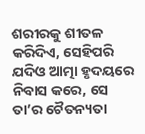ଶରୀରକୁ ଶୀତଳ କରିଦିଏ, ସେହିପରି ଯଦିଓ ଆତ୍ମା ହୃଦୟରେ ନିବାସ କରେ, ସେ ତା’ର ଚୈତନ୍ୟତା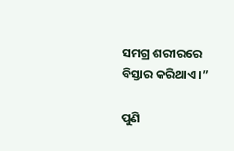ସମଗ୍ର ଶରୀରରେ ବିସ୍ତାର କରିଥାଏ ।”

ପୁଣି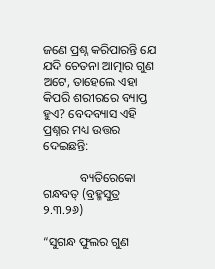ଜଣେ ପ୍ରଶ୍ନ କରିପାରନ୍ତି ଯେ ଯଦି ଚେତନା ଆତ୍ମାର ଗୁଣ ଅଟେ, ତାହେଲେ ଏହା କିପରି ଶରୀରରେ ବ୍ୟାପ୍ତ ହୁଏ? ବେଦବ୍ୟାସ ଏହି ପ୍ରଶ୍ନର ମଧ୍ୟ ଉତ୍ତର ଦେଇଛନ୍ତି:

            ବ୍ୟତିରେକୋ ଗନ୍ଧବତ୍ (ବ୍ରହ୍ମସୁତ୍ର ୨.୩.୨୬)

“ସୁଗନ୍ଧ ଫୁଲର ଗୁଣ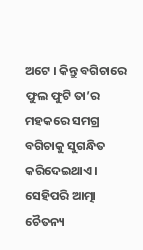ଅଟେ । କିନ୍ତୁ ବଗିଚାରେ ଫୁଲ ଫୁଟି ତା’ର ମହକରେ ସମଗ୍ର ବଗିଚାକୁ ସୁଗନ୍ଧିତ କରିଦେଇଥାଏ । ସେହିପରି ଆତ୍ମା ଚୈତନ୍ୟ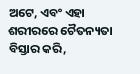ଅଟେ, ଏବଂ ଏହା ଶରୀରରେ ଚୈତନ୍ୟତା ବିସ୍ତାର କରି,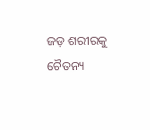ଜଡ଼ ଶରୀରକୁ ଚୈତନ୍ୟ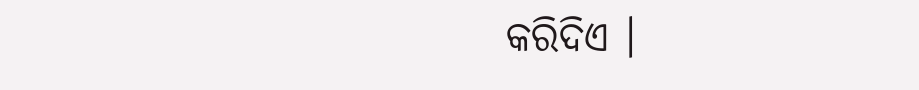କରିଦିଏ ।